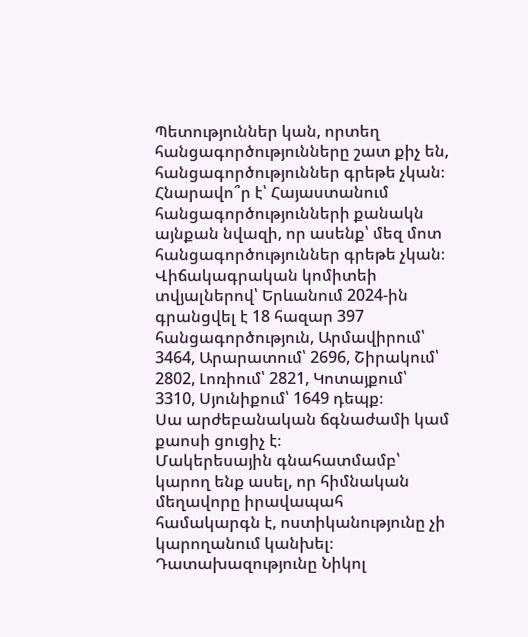Պետություններ կան, որտեղ հանցագործությունները շատ քիչ են, հանցագործություններ գրեթե չկան։ Հնարավո՞ր է՝ Հայաստանում հանցագործությունների քանակն այնքան նվազի, որ ասենք՝ մեզ մոտ հանցագործություններ գրեթե չկան։
Վիճակագրական կոմիտեի տվյալներով՝ Երևանում 2024-ին գրանցվել է 18 հազար 397 հանցագործություն, Արմավիրում՝ 3464, Արարատում՝ 2696, Շիրակում՝ 2802, Լոռիում՝ 2821, Կոտայքում՝ 3310, Սյունիքում՝ 1649 դեպք։
Սա արժեբանական ճգնաժամի կամ քաոսի ցուցիչ է։
Մակերեսային գնահատմամբ՝ կարող ենք ասել, որ հիմնական մեղավորը իրավապահ համակարգն է, ոստիկանությունը չի կարողանում կանխել։ Դատախազությունը Նիկոլ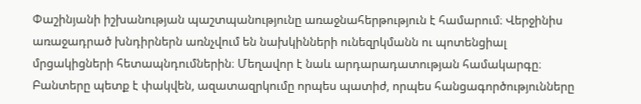Փաշինյանի իշխանության պաշտպանությունը առաջնահերթություն է համարում։ Վերջինիս առաջադրած խնդիրներն առնչվում են նախկինների ունեզրկմանն ու պոտենցիալ մրցակիցների հետապնդումներին։ Մեղավոր է նաև արդարադատության համակարգը։ Բանտերը պետք է փակվեն, ազատազրկումը որպես պատիժ, որպես հանցագործությունները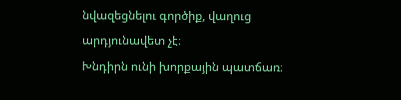նվազեցնելու գործիք, վաղուց արդյունավետ չէ։
Խնդիրն ունի խորքային պատճառ։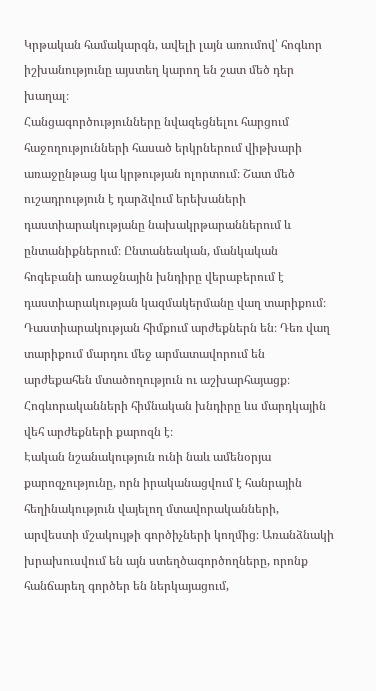Կրթական համակարգն, ավելի լայն առումով՝ հոգևոր իշխանությունը այստեղ կարող են շատ մեծ դեր խաղալ։
Հանցագործությունները նվազեցնելու հարցում հաջողությունների հասած երկրներում վիթխարի առաջընթաց կա կրթության ոլորտում։ Շատ մեծ ուշադրություն է դարձվում երեխաների դաստիարակությանը նախակրթարաններում և ընտանիքներում։ Ընտանեական, մանկական հոգեբանի առաջնային խնդիրը վերաբերում է դաստիարակության կազմակերմանը վաղ տարիքում։ Դաստիարակության հիմքում արժեքներն են։ Դեռ վաղ տարիքում մարդու մեջ արմատավորում են արժեքահեն մտածողություն ու աշխարհայացք։ Հոգևորականների հիմնական խնդիրը ևս մարդկային վեհ արժեքների քարոզն է։
Էական նշանակություն ունի նաև ամենօրյա քարոզչությունը, որն իրականացվում է հանրային հեղինակություն վայելող մտավորականների, արվեստի մշակույթի գործիչների կողմից։ Առանձնակի խրախուսվում են այն ստեղծագործողները, որոնք հանճարեղ գործեր են ներկայացում,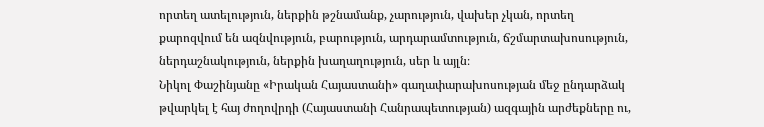որտեղ ատելություն, ներքին թշնամանք, չարություն, վախեր չկան, որտեղ քարոզվում են ազնվություն, բարություն, արդարամտություն, ճշմարտախոսություն, ներդաշնակություն, ներքին խաղաղություն, սեր և այլն։
Նիկոլ Փաշինյանը «Իրական Հայաստանի» գաղափարախոսության մեջ ընդարձակ թվարկել է հայ ժողովրդի (Հայաստանի Հանրապետության) ազգային արժեքները ու,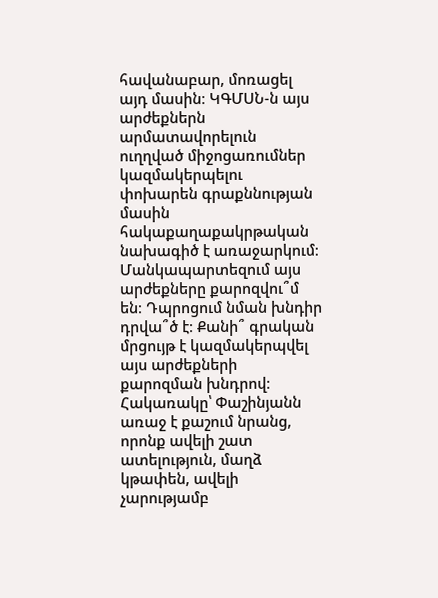հավանաբար, մոռացել այդ մասին։ ԿԳՄՍՆ-ն այս արժեքներն արմատավորելուն ուղղված միջոցառումներ կազմակերպելու փոխարեն գրաքննության մասին հակաքաղաքակրթական նախագիծ է առաջարկում։ Մանկապարտեզում այս արժեքները քարոզվու՞մ են։ Դպրոցում նման խնդիր դրվա՞ծ է։ Քանի՞ գրական մրցույթ է կազմակերպվել այս արժեքների քարոզման խնդրով։
Հակառակը՝ Փաշինյանն առաջ է քաշում նրանց, որոնք ավելի շատ ատելություն, մաղձ կթափեն, ավելի չարությամբ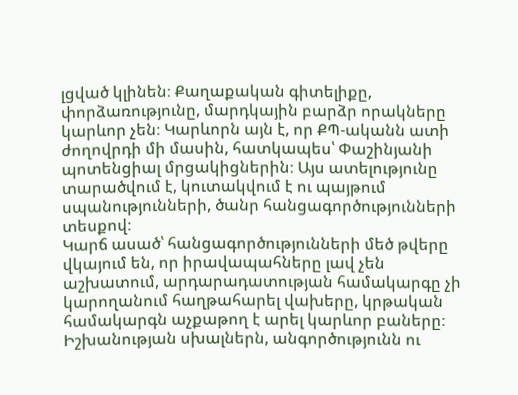լցված կլինեն։ Քաղաքական գիտելիքը, փորձառությունը, մարդկային բարձր որակները կարևոր չեն։ Կարևորն այն է, որ ՔՊ-ականն ատի ժողովրդի մի մասին, հատկապես՝ Փաշինյանի պոտենցիալ մրցակիցներին։ Այս ատելությունը տարածվում է, կուտակվում է ու պայթում սպանությունների, ծանր հանցագործությունների տեսքով։
Կարճ ասած՝ հանցագործությունների մեծ թվերը վկայում են, որ իրավապահները լավ չեն աշխատում, արդարադատության համակարգը չի կարողանում հաղթահարել վախերը, կրթական համակարգն աչքաթող է արել կարևոր բաները։ Իշխանության սխալներն, անգործությունն ու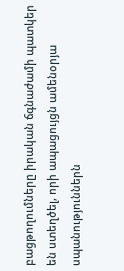բացթողումները իրական ճգնաժամի պատկեր են ստեղծել, որի ապացույցն ամենօրյա սպանություններն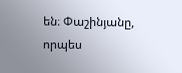են։ Փաշինյանը, որպես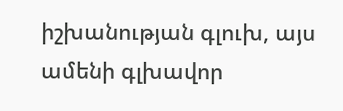իշխանության գլուխ, այս ամենի գլխավոր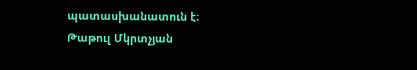պատասխանատուն է։
Թաթուլ Մկրտչյան